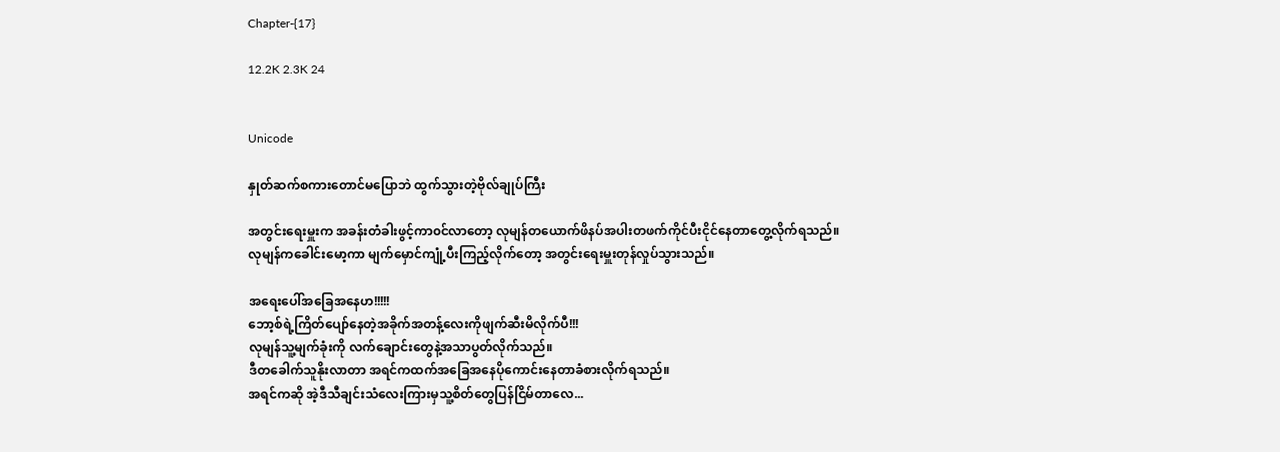Chapter-{17}

12.2K 2.3K 24


Unicode

နှုတ်ဆက်စကားတောင်မပြောဘဲ ထွက်သွားတဲ့ဗိုလ်ချုပ်ကြီး

အတွင်းရေးမှူးက အခန်းတံခါးဖွင့်ကာ၀င်လာတော့ လုမျန်တယောက်ဖိနပ်အပါးတဖက်ကိုင်ပီးငိုင်နေတာတွေ့လိုက်ရသည်။
လုမျန်ကခေါင်းမော့ကာ မျက်မှောင်ကျုံ့ပီးကြည့်လိုက်တော့ အတွင်းရေးမှူးတုန်လှုပ်သွားသည်။

အရေးပေါ်အခြေအနေဟ!!!!!
ဘော့စ်ရဲ့ကြိတ်ပျော်နေတဲ့အခိုက်အတန့်လေးကိုဖျက်ဆီးမိလိုက်ပီ!!!
လုမျန်သူ့မျက်ခုံးကို လက်ချောင်းတွေနဲ့အသာပွတ်လိုက်သည်။
ဒီတခေါက်သူနိုးလာတာ အရင်ကထက်အခြေအနေပိုကောင်းနေတာခံစားလိုက်ရသည်။
အရင်ကဆို အဲ့ဒီသီချင်းသံလေးကြားမှသူ့စိတ်တွေပြန်ငြိမ်တာလေ...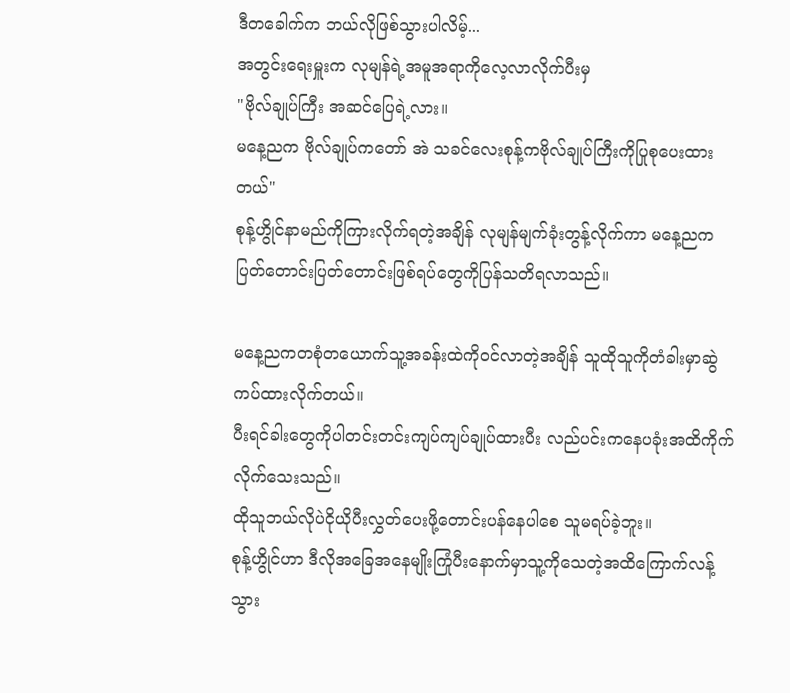ဒီတခေါက်က ဘယ်လိုဖြစ်သွားပါလိမ့်...
အတွင်းရေးမှူးက လုမျန်ရဲ့အမူအရာကိုလေ့လာလိုက်ပီးမှ
"ဗိုလ်ချုပ်ကြီး အဆင်ပြေရဲ့လား။
မနေ့ညက ဗိုလ်ချုပ်ကတော် အဲ သခင်လေးစုန့်ကဗိုလ်ချုပ်ကြီးကိုပြုစုပေးထားတယ်"
စုန့်ဟွိုင်နာမည်ကိုကြားလိုက်ရတဲ့အချိန် လုမျန်မျက်ခုံးတွန့်လိုက်ကာ မနေ့ညကပြတ်တောင်းပြတ်တောင်းဖြစ်ရပ်တွေကိုပြန်သတိရလာသည်။

မနေ့ညကတစုံတယောက်သူ့အခန်းထဲကို၀င်လာတဲ့အချိန် သူထိုသူကိုတံခါးမှာဆွဲကပ်ထားလိုက်တယ်။
ပီးရင်ခါးတွေကိုပါတင်းတင်းကျပ်ကျပ်ချုပ်ထားပီး လည်ပင်းကနေပခုံးအထိကိုက်လိုက်သေးသည်။
ထိုသူဘယ်လိုပဲငိုယိုပီးလွှတ်ပေးဖို့တောင်းပန်နေပါစေ သူမရပ်ခဲ့ဘူး။
စုန့်ဟွိုင်ဟာ ဒီလိုအခြေအနေမျိုးကြုံပီးနောက်မှာသူ့ကိုသေတဲ့အထိကြောက်လန့်သွား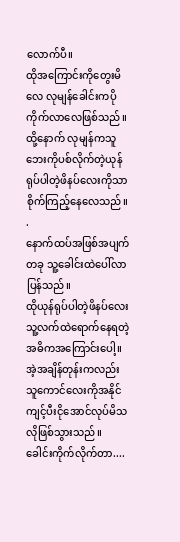လောက်ပီ။
ထိုအကြောင်းကိုတွေးမိလေ လုမျန်ခေါင်းကပိုကိုက်လာလေဖြစ်သည်။
ထို့နောက် လုမျန်ကသူဘေးကိုပစ်လိုက်တဲ့ယုန်ရုပ်ပါတဲ့ဖိနပ်လေးကိုသာစိုက်ကြည့်နေလေသည်။
.
နောက်ထပ်အဖြစ်အပျက်တခု သူ့ခေါင်းထဲပေါ်လာပြန်သည်။
ထိုယုန်ရုပ်ပါတဲ့ဖိနပ်လေး သူ့လက်ထဲရောက်နေရတဲ့အဓိကအကြောင်းပေါ့။
အဲ့အချိန်တုန်းကလည်း သူကောင်လေးကိုအနိုင်ကျင့်ပီးငိုအောင်လုပ်မိသလိုဖြစ်သွားသည်။
ခေါင်းကိုက်လိုက်တာ....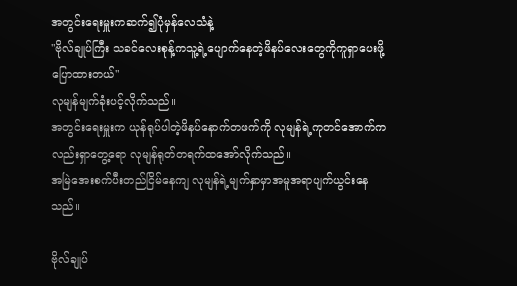အတွင်းရေးမှူးကဆက်၍ပုံမှန်လေသံနဲ့
"ဗိုလ်ချုပ်ကြီး သခင်လေးစုန့်ကသူ့ရဲ့ပျောက်နေတဲ့ဖိနပ်လေးတွေကိုကူရှာပေးဖို့ပြောထားတယ်"
လုမျန်မျက်ခုံးပင့်လိုက်သည်။
အတွင်းရေးမှူးက ယုန်ရုပ်ပါတဲ့ဖိနပ်နောက်တဖက်ကို လုမျန်ရဲ့ကုတင်အောက်ကလည်းရှာတွေ့ရော လုမျန်ရုတ်တရက်ထအော်လိုက်သည်။
အမြဲအေးစက်ပီးတည်ငြိမ်နေကျ လုမျန်ရဲ့မျက်နှာမှာအမူအရာပျက်ယွင်းနေသည်။

ဗိုလ်ချုပ်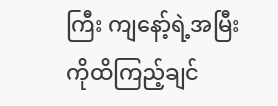ကြီး ကျနော့်ရဲ့အမြီးကိုထိကြည့်ချင်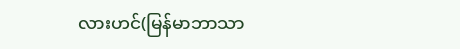လားဟင်(မြန်မာဘာသာ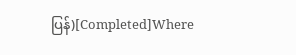ပြန်)[Completed]Where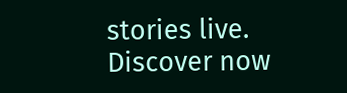stories live. Discover now